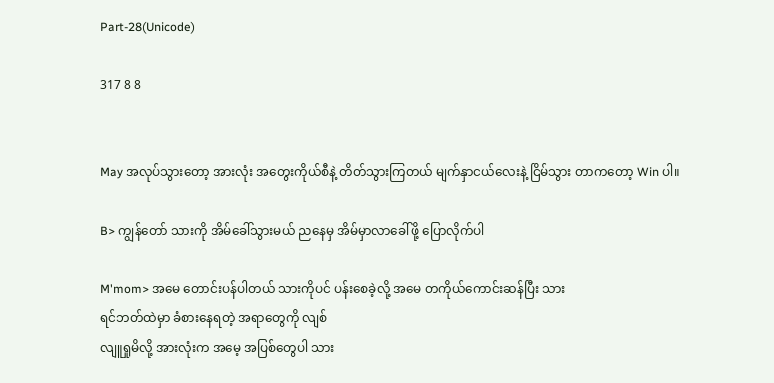Part-28(Unicode)

317 8 8


May အလုပ်သွားတော့ အားလုံး အတွေးကိုယ်စီနဲ့ တိတ်သွားကြတယ် မျက်နှာငယ်လေးနဲ့ ငြိမ်သွား တာကတော့ Win ပါ။

B> ကျွန်တော် သားကို အိမ်ခေါ်သွားမယ် ညနေမှ အိမ်မှာလာခေါ်ဖို့ ပြောလိုက်ပါ

M'mom> အမေ တောင်းပန်ပါတယ် သားကိုပင် ပန်းစေခဲ့လို့ အမေ တကိုယ်ကောင်းဆန်ပြီး သား
ရင်ဘတ်ထဲမှာ ခံစားနေရတဲ့ အရာတွေကို လျစ်
လျူရှုမိလို့ အားလုံးက အမေ့ အပြစ်တွေပါ သား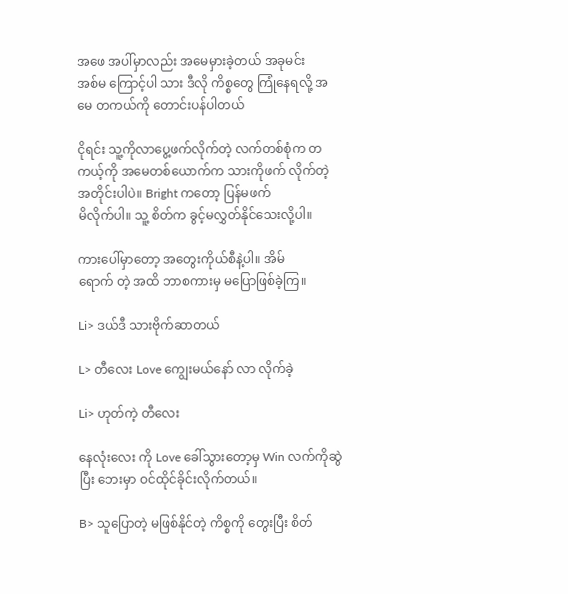အဖေ အပါ်မှာလည်း အမေမှားခဲ့တယ် အခုမင်း
အစ်မ ကြောင့်ပါ သား ဒီလို ကိစ္စတွေ ကြုံနေရလို့ အမေ တကယ်ကို တောင်းပန်ပါတယ်

ငိုရင်း သူ့ကိုလာပွေ့ဖက်လိုက်တဲ့ လက်တစ်စုံက တကယ့်ကို အမေတစ်ယောက်က သားကိုဖက် လိုက်တဲ့ အတိုင်းပါပဲ။ Bright ကတော့ ပြန်မဖက်
မိလိုက်ပါ။ သူ့ စိတ်က ခွင့်မလွှတ်နိုင်သေးလို့ပါ။

ကားပေါ်မှာတော့ အတွေးကိုယ်စီနဲ့ပါ။ အိမ်
ရောက် တဲ့ အထိ ဘာစကားမှ မပြောဖြစ်ခဲ့ကြ။

Li> ဒယ်ဒီ သားဗိုက်ဆာတယ်

L> တီလေး Love ကျွေးမယ်နော် လာ လိုက်ခဲ့

Li> ဟုတ်ကဲ့ တီလေး

နေလုံးလေး ကို Love ခေါ်သွားတော့မှ Win လက်ကိုဆွဲ ပြီး ဘေးမှာ ဝင်ထိုင်ခိုင်းလိုက်တယ်။

B> သူပြောတဲ့ မဖြစ်နိုင်တဲ့ ကိစ္စကို တွေးပြီး စိတ်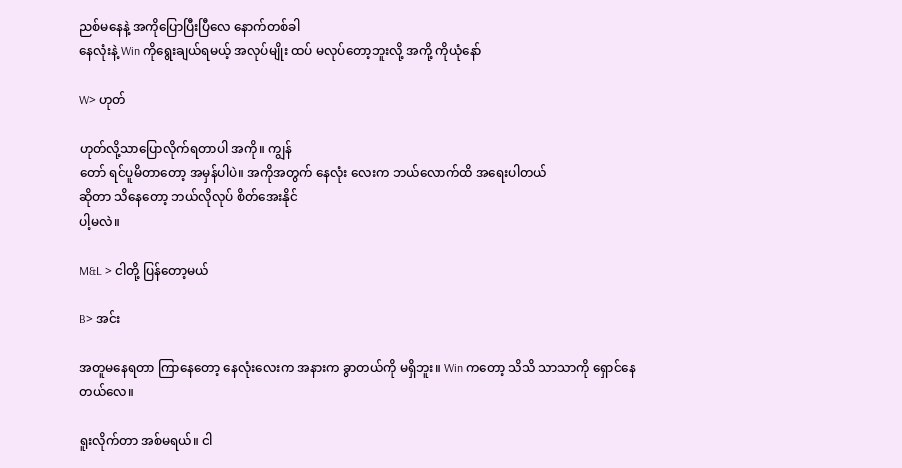ညစ်မနေနဲ့ အကိုပြောပြီးပြီလေ နောက်တစ်ခါ
နေလုံးနဲ့ Win ကိုရွေးချယ်ရမယ့် အလုပ်မျိုး ထပ် မလုပ်တော့ဘူးလို့ အကို့ ကိုယုံနော်

W> ဟုတ်

ဟုတ်လို့သာပြောလိုက်ရတာပါ အကို။ ကျွန်
တော် ရင်ပူမိတာတော့ အမှန်ပါပဲ။ အကိုအတွက် နေလုံး လေးက ဘယ်လောက်ထိ အရေးပါတယ်
ဆိုတာ သိနေတော့ ဘယ်လိုလုပ် စိတ်အေးနိုင်
ပါ့မလဲ။

M&L > ငါတို့ ပြန်တော့မယ်

B> အင်း

အတူမနေရတာ ကြာနေတော့ နေလုံးလေးက အနားက ခွာတယ်ကို မရှိဘူး။ Win ကတော့ သိသိ သာသာကို ရှောင်နေတယ်လေ။

ရူးလိုက်တာ အစ်မရယ်။ ငါ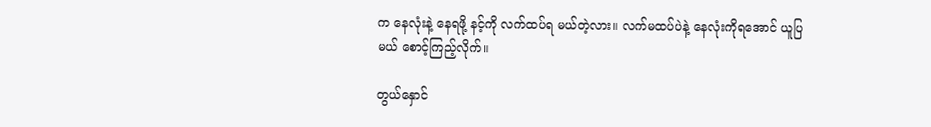က နေလုံးနဲ့ နေရဖို့ နင့်ကို ‌လက်ထပ်ရ မယ်တဲ့လား။ လက်မထပ်ပဲနဲ့ နေလုံးကိုရအောင် ယူပြမယ် စောင့်ကြည့်လိုက်။

တွယ်နှောင်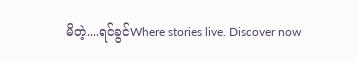မိတဲ့....ရင်ခွင်Where stories live. Discover now